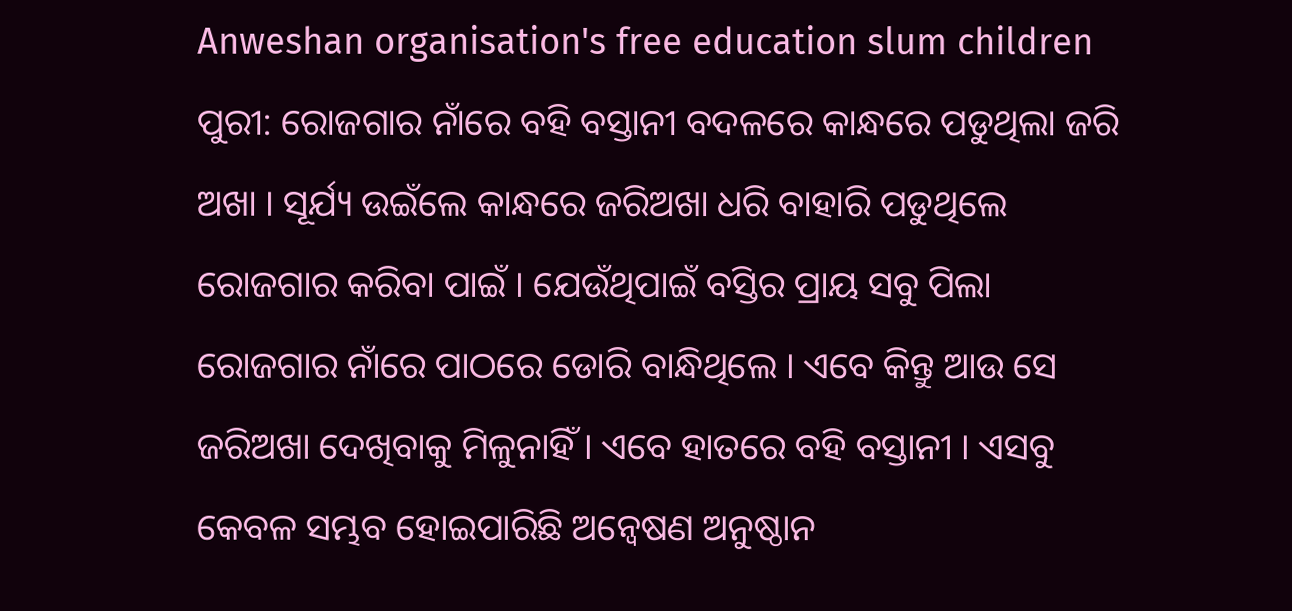Anweshan organisation's free education slum children ପୁରୀ: ରୋଜଗାର ନାଁରେ ବହି ବସ୍ତାନୀ ବଦଳରେ କାନ୍ଧରେ ପଡୁଥିଲା ଜରି ଅଖା । ସୂର୍ଯ୍ୟ ଉଇଁଲେ କାନ୍ଧରେ ଜରିଅଖା ଧରି ବାହାରି ପଡୁଥିଲେ ରୋଜଗାର କରିବା ପାଇଁ । ଯେଉଁଥିପାଇଁ ବସ୍ତିର ପ୍ରାୟ ସବୁ ପିଲା ରୋଜଗାର ନାଁରେ ପାଠରେ ଡୋରି ବାନ୍ଧିଥିଲେ । ଏବେ କିନ୍ତୁ ଆଉ ସେ ଜରିଅଖା ଦେଖିବାକୁ ମିଳୁନାହିଁ । ଏବେ ହାତରେ ବହି ବସ୍ତାନୀ । ଏସବୁ କେବଳ ସମ୍ଭବ ହୋଇପାରିଛି ଅନ୍ବେଷଣ ଅନୁଷ୍ଠାନ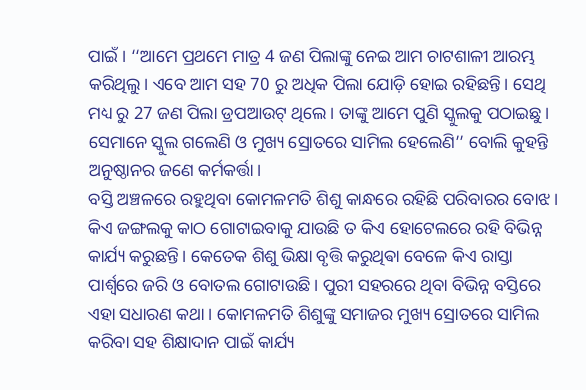ପାଇଁ । ‘‘ଆମେ ପ୍ରଥମେ ମାତ୍ର 4 ଜଣ ପିଲାଙ୍କୁ ନେଇ ଆମ ଚାଟଶାଳୀ ଆରମ୍ଭ କରିଥିଲୁ। ଏବେ ଆମ ସହ 70 ରୁ ଅଧିକ ପିଲା ଯୋଡ଼ି ହୋଇ ରହିଛନ୍ତି। ସେଥି ମଧ୍ୟ ରୁ 27 ଜଣ ପିଲା ଡ୍ରପଆଉଟ୍ ଥିଲେ। ତାଙ୍କୁ ଆମେ ପୁଣି ସ୍କୁଲକୁ ପଠାଇଛୁ। ସେମାନେ ସ୍କୁଲ ଗଲେଣି ଓ ମୁଖ୍ୟ ସ୍ରୋତରେ ସାମିଲ ହେଲେଣି’’ ବୋଲି କୁହନ୍ତି ଅନୁଷ୍ଠାନର ଜଣେ କର୍ମକର୍ତ୍ତା।
ବସ୍ତି ଅଞ୍ଚଳରେ ରହୁଥିବା କୋମଳମତି ଶିଶୁ କାନ୍ଧରେ ରହିଛି ପରିବାରର ବୋଝ। କିଏ ଜଙ୍ଗଲକୁ କାଠ ଗୋଟାଇବାକୁ ଯାଉଛି ତ କିଏ ହୋଟେଲରେ ରହି ବିଭିନ୍ନ କାର୍ଯ୍ୟ କରୁଛନ୍ତି। କେତେକ ଶିଶୁ ଭିକ୍ଷା ବୃତ୍ତି କରୁଥିଵା ବେଳେ କିଏ ରାସ୍ତା ପାର୍ଶ୍ବରେ ଜରି ଓ ବୋତଲ ଗୋଟାଉଛି। ପୁରୀ ସହରରେ ଥିବା ବିଭିନ୍ନ ବସ୍ତିରେ ଏହା ସଧାରଣ କଥା । କୋମଳମତି ଶିଶୁଙ୍କୁ ସମାଜର ମୁଖ୍ୟ ସ୍ରୋତରେ ସାମିଲ କରିବା ସହ ଶିକ୍ଷାଦାନ ପାଇଁ କାର୍ଯ୍ୟ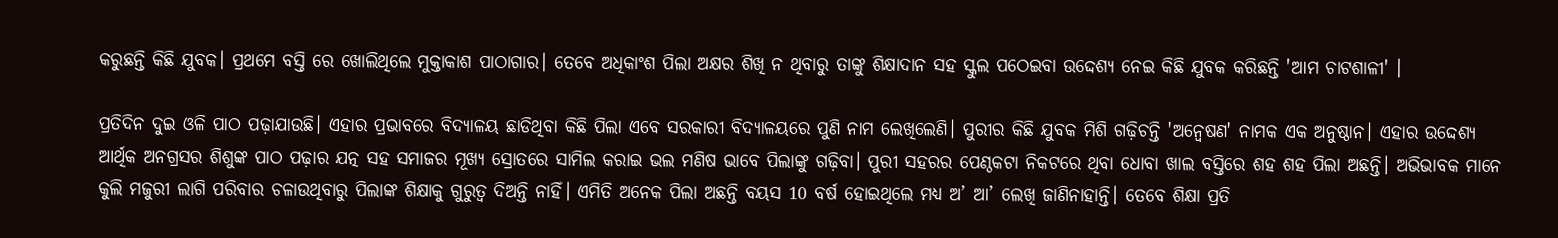କରୁଛନ୍ତି କିଛି ଯୁବକ। ପ୍ରଥମେ ବସ୍ତି ରେ ଖୋଲିଥିଲେ ମୁକ୍ତାକାଶ ପାଠାଗାର। ତେବେ ଅଧିକାଂଶ ପିଲା ଅକ୍ଷର ଶିଖି ନ ଥିବାରୁ ତାଙ୍କୁ ଶିକ୍ଷାଦାନ ସହ ସ୍କୁଲ ପଠେଇବା ଉଦ୍ଦେଶ୍ୟ ନେଇ କିଛି ଯୁବକ କରିଛନ୍ତି 'ଆମ ଚାଟଶାଳୀ' ।

ପ୍ରତିଦିନ ଦୁଇ ଓଳି ପାଠ ପଢ଼ାଯାଉଛି। ଏହାର ପ୍ରଭାବରେ ବିଦ୍ୟାଳୟ ଛାଡିଥିବା କିଛି ପିଲା ଏବେ ସରକାରୀ ବିଦ୍ୟାଳୟରେ ପୁଣି ନାମ ଲେଖିଲେଣି। ପୁରୀର କିଛି ଯୁବକ ମିଶି ଗଢ଼ିଚନ୍ତି 'ଅନ୍ୱେଷଣ' ନାମକ ଏକ ଅନୁଷ୍ଠାନ। ଏହାର ଉଦ୍ଦେଶ୍ୟ ଆର୍ଥିକ ଅନଗ୍ରସର ଶିଶୁଙ୍କ ପାଠ ପଢ଼ାର ଯତ୍ନ ସହ ସମାଜର ମୂଖ୍ୟ ସ୍ରୋତରେ ସାମିଲ କରାଇ ଭଲ ମଣିଷ ଭାବେ ପିଲାଙ୍କୁ ଗଢ଼ିବା। ପୁରୀ ସହରର ପେଣ୍ଠକଟା ନିକଟରେ ଥିବା ଧୋବା ଖାଲ ବସ୍ତିରେ ଶହ ଶହ ପିଲା ଅଛନ୍ତି। ଅଭିଭାବକ ମାନେ କୁଲି ମଜୁରୀ ଲାଗି ପରିବାର ଚଳାଉଥିବାରୁ ପିଲାଙ୍କ ଶିକ୍ଷାକୁ ଗୁରୁତ୍ଵ ଦିଅନ୍ତି ନାହିଁ। ଏମିତି ଅନେକ ପିଲା ଅଛନ୍ତି ବୟସ 10 ବର୍ଷ ହୋଇଥିଲେ ମଧ୍ୟ ଅ’ ଆ’ ଲେଖି ଜାଣିନାହାନ୍ତି। ତେବେ ଶିକ୍ଷା ପ୍ରତି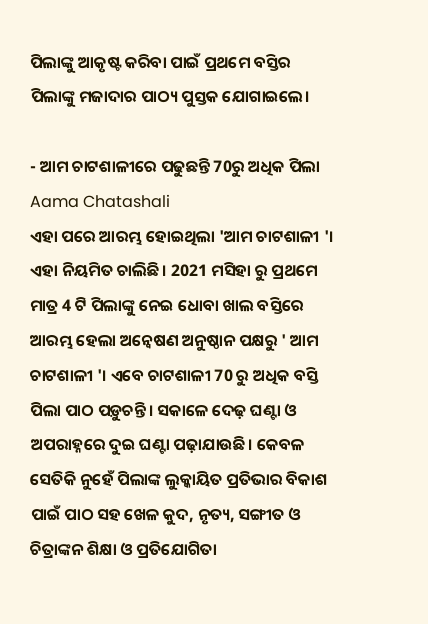ପିଲାଙ୍କୁ ଆକୃଷ୍ଟ କରିବା ପାଇଁ ପ୍ରଥମେ ବସ୍ତିର ପିଲାଙ୍କୁ ମଜାଦାର ପାଠ୍ୟ ପୁସ୍ତକ ଯୋଗାଇଲେ।

- ଆମ ଚାଟଶାଳୀରେ ପଢୁଛନ୍ତି 70ରୁ ଅଧିକ ପିଲା Aama Chatashali
ଏହା ପରେ ଆରମ୍ଭ ହୋଇଥିଲା 'ଆମ ଚାଟଶାଳୀ '। ଏହା ନିୟମିତ ଚାଲିଛି। 2021 ମସିହା ରୁ ପ୍ରଥମେ ମାତ୍ର 4 ଟି ପିଲାଙ୍କୁ ନେଇ ଧୋବା ଖାଲ ବସ୍ତିରେ ଆରମ୍ଭ ହେଲା ଅନ୍ୱେଷଣ ଅନୁଷ୍ଠାନ ପକ୍ଷରୁ ' ଆମ ଚାଟଶାଳୀ '। ଏବେ ଚାଟଶାଳୀ 70 ରୁ ଅଧିକ ବସ୍ତି ପିଲା ପାଠ ପଡ଼ୁଚନ୍ତି। ସକାଳେ ଦେଢ଼ ଘଣ୍ଟା ଓ ଅପରାହ୍ନରେ ଦୁଇ ଘଣ୍ଟା ପଢ଼ାଯାଉଛି। କେବଳ ସେତିକି ନୁହେଁ ପିଲାଙ୍କ ଲୁକ୍କାୟିତ ପ୍ରତିଭାର ବିକାଶ ପାଇଁ ପାଠ ସହ ଖେଳ କୁଦ, ନୃତ୍ୟ, ସଙ୍ଗୀତ ଓ ଚିତ୍ରାଙ୍କନ ଶିକ୍ଷା ଓ ପ୍ରତିଯୋଗିତା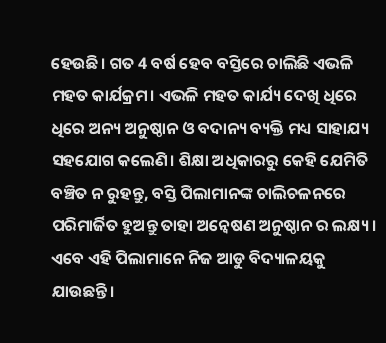ହେଉଛି। ଗତ 4 ବର୍ଷ ହେବ ବସ୍ତିରେ ଚାଲିଛି ଏଭଳି ମହତ କାର୍ଯକ୍ରମ। ଏଭଳି ମହତ କାର୍ଯ୍ୟ ଦେଖି ଧିରେ ଧିରେ ଅନ୍ୟ ଅନୁଷ୍ଠାନ ଓ ବଦାନ୍ୟ ବ୍ୟକ୍ତି ମଧ୍ୟ ସାହାଯ୍ୟ ସହଯୋଗ କଲେଣି। ଶିକ୍ଷା ଅଧିକାରରୁ କେହି ଯେମିତି ବଞ୍ଚିତ ନ ରୁହନ୍ତୁ, ବସ୍ତି ପିଲାମାନଙ୍କ ଚାଲିଚଳନରେ ପରିମାର୍ଜିତ ହୁଅନ୍ତୁ ତାହା ଅନ୍ୱେଷଣ ଅନୁଷ୍ଠାନ ର ଲକ୍ଷ୍ୟ। ଏବେ ଏହି ପିଲାମାନେ ନିଜ ଆଡୁ ବିଦ୍ୟାଳୟକୁ ଯାଉଛନ୍ତି।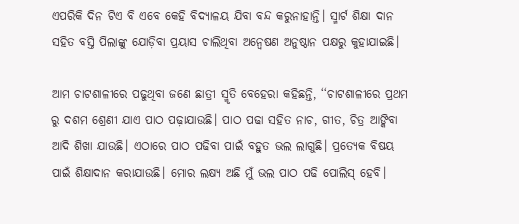ଏପରିକି ଦିନ ଟିଏ ବି ଏବେ କେହି ବିଦ୍ୟାଳୟ ଯିବା ବନ୍ଦ କରୁନାହାନ୍ତି। ସ୍ମାର୍ଟ ଶିକ୍ଷା ଦାନ ସହିତ ବସ୍ତି ପିଲାଙ୍କୁ ଯୋଡ଼ିବା ପ୍ରୟାସ ଚାଲିଥିବା ଅନ୍ୱେଷଣ ଅନୁଷ୍ଠାନ ପକ୍ଷରୁ କୁହାଯାଇଛି।

ଆମ ଚାଟଶାଳୀରେ ପଢୁଥିବା ଜଣେ ଛାତ୍ରୀ ସ୍ମୃତି ବେହେରା କହିଛନ୍ତି, ‘‘ଚାଟଶାଳୀରେ ପ୍ରଥମ ରୁ ଦଶମ ଶ୍ରେଣୀ ଯାଏ ପାଠ ପଢ଼ାଯାଉଛି। ପାଠ ପଢା ସହିତ ନାଚ, ଗୀତ, ଚିତ୍ର ଆଙ୍କିବା ଆଦି ଶିଖା ଯାଉଛି। ଏଠାରେ ପାଠ ପଢିବା ପାଇଁ ବହୁତ ଭଲ ଲାଗୁଛି। ପ୍ରତ୍ୟେକ ବିଷୟ ପାଇଁ ଶିକ୍ଷାଦାନ କରାଯାଉଛି। ମୋର ଲକ୍ଷ୍ୟ ଅଛି ମୁଁ ଭଲ ପାଠ ପଢି ପୋଲିସ୍ ହେବି।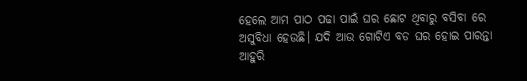ହେଲେ ଆମ ପାଠ ପଢା ପାଇଁ ଘର ଛୋଟ ଥିବାରୁ ବସିବା ରେ ଅସୁବିଧା ହେଉଛି। ଯଦି ଆଉ ଗୋଟିଏ ବଡ ଘର ହୋଇ ପାରନ୍ତା ଆହୁରି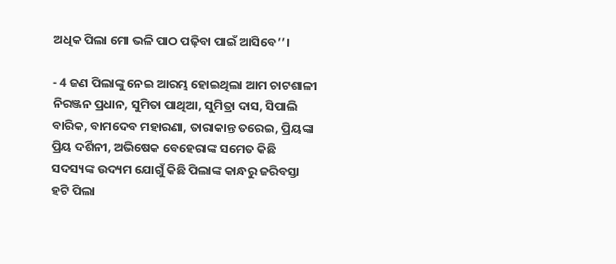ଅଧିକ ପିଲା ମୋ ଭଳି ପାଠ ପଢ଼ିବା ପାଇଁ ଆସିବେ’’।

- 4 ଜଣ ପିଲାଙ୍କୁ ନେଇ ଆରମ୍ଭ ହୋଇଥିଲା ଆମ ଚାଟଶାଳୀ
ନିରଞ୍ଜନ ପ୍ରଧାନ, ସୁମିତା ପାଥିଆ, ସୁମିତ୍ରା ଦାସ, ସିପାଲି ବାରିକ, ବାମଦେବ ମହାରଣା, ତାରାକାନ୍ତ ତରେଇ, ପ୍ରିୟଙ୍କା ପ୍ରିୟ ଦର୍ଶିନୀ, ଅଭିଷେକ ବେହେରାଙ୍କ ସମେତ କିଛି ସଦସ୍ୟଙ୍କ ଉଦ୍ୟମ ଯୋଗୁଁ କିଛି ପିଲାଙ୍କ କାନ୍ଧରୁ ଜରିବସ୍ତା ହଟି ପିଲା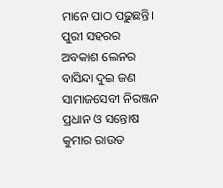ମାନେ ପାଠ ପଢ଼ୁଛନ୍ତି। ପୁରୀ ସହରର ଅବକାଶ ଲେନର ବାସିନ୍ଦା ଦୁଇ ଜଣ ସାମାଜସେବୀ ନିରଞ୍ଜନ ପ୍ରଧାନ ଓ ସନ୍ତୋଷ କୁମାର ରାଉତ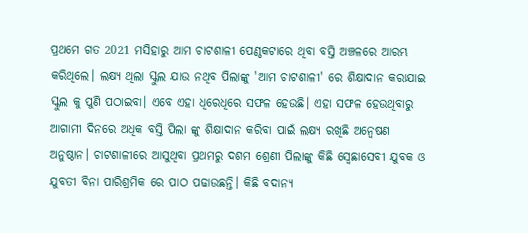ପ୍ରଥମେ ଗତ 2021 ମସିହାରୁ ଆମ ଚାଟଶାଳୀ ପେଣ୍ଠକଟାରେ ଥିବା ବସ୍ତି ଅଞ୍ଚଳରେ ଆରମ୍ଭ କରିଥିଲେ। ଲକ୍ଷ୍ୟ ଥିଲା ସ୍କୁଲ ଯାଉ ନଥିବ ପିଲାଙ୍କୁ 'ଆମ ଚାଟଶାଳୀ' ରେ ଶିକ୍ଷାଦାନ କରାଯାଇ ସ୍କୁଲ କୁ ପୁଣି ପଠାଇବା। ଏବେ ଏହା ଧିରେଧିରେ ସଫଳ ହେଉଛି। ଏହା ସଫଳ ହେଉଥିବାରୁ ଆଗାମୀ ଦିନରେ ଅଧିକ ବସ୍ତି ପିଲା ଙ୍କୁ ଶିକ୍ଷାଦାନ କରିବା ପାଇଁ ଲକ୍ଷ୍ୟ ରଖିଛି ଅନ୍ୱେଷଣ ଅନୁଷ୍ଠାନ। ଚାଟଶାଳୀରେ ଆସୁଥିବା ପ୍ରଥମରୁ ଦଶମ ଶ୍ରେଣୀ ପିଲାଙ୍କୁ କିଛି ସ୍ବେଛାସେବୀ ଯୁବକ ଓ ଯୁବତୀ ବିନା ପାରିଶ୍ରମିକ ରେ ପାଠ ପଢାଉଛନ୍ତି। କିଛି ବଦାନ୍ୟ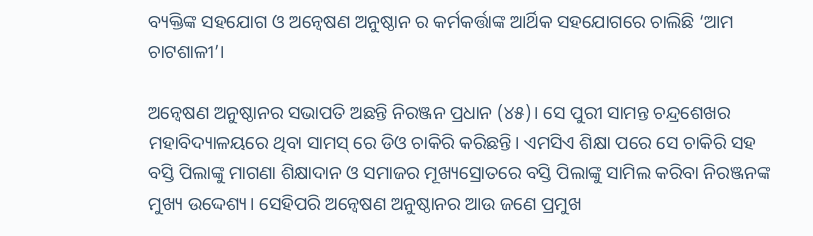ବ୍ୟକ୍ତିଙ୍କ ସହଯୋଗ ଓ ଅନ୍ୱେଷଣ ଅନୁଷ୍ଠାନ ର କର୍ମକର୍ତ୍ତାଙ୍କ ଆର୍ଥିକ ସହଯୋଗରେ ଚାଲିଛି ‘ଆମ ଚାଟଶାଳୀ’।

ଅନ୍ୱେଷଣ ଅନୁଷ୍ଠାନର ସଭାପତି ଅଛନ୍ତି ନିରଞ୍ଜନ ପ୍ରଧାନ (୪୫)। ସେ ପୁରୀ ସାମନ୍ତ ଚନ୍ଦ୍ରଶେଖର ମହାବିଦ୍ୟାଳୟରେ ଥିବା ସାମସ୍ ରେ ଡିଓ ଚାକିରି କରିଛନ୍ତି। ଏମସିଏ ଶିକ୍ଷା ପରେ ସେ ଚାକିରି ସହ ବସ୍ତି ପିଲାଙ୍କୁ ମାଗଣା ଶିକ୍ଷାଦାନ ଓ ସମାଜର ମୂଖ୍ୟସ୍ରୋତରେ ବସ୍ତି ପିଲାଙ୍କୁ ସାମିଲ କରିବା ନିରଞ୍ଜନଙ୍କ ମୁଖ୍ୟ ଉଦ୍ଦେଶ୍ୟ। ସେହିପରି ଅନ୍ୱେଷଣ ଅନୁଷ୍ଠାନର ଆଉ ଜଣେ ପ୍ରମୁଖ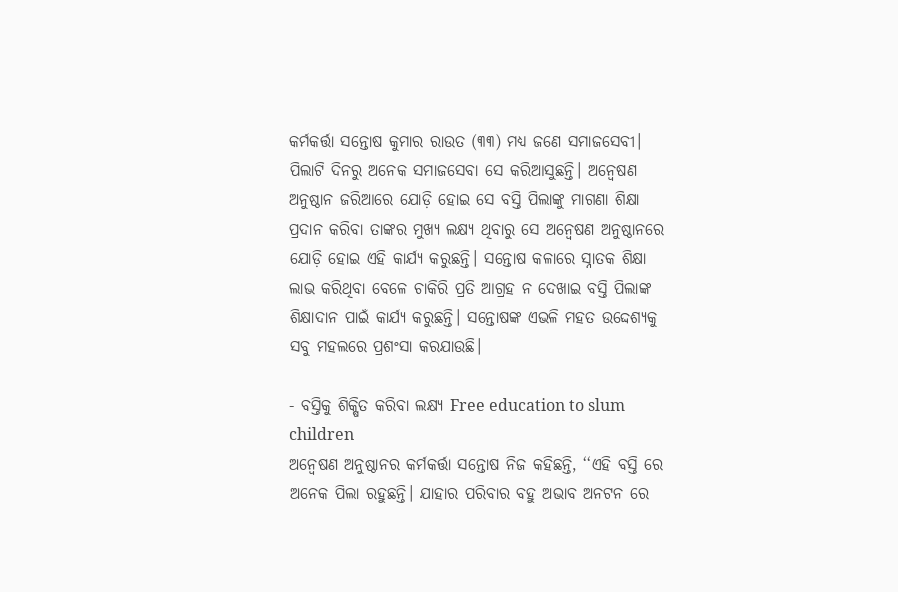କର୍ମକର୍ତ୍ତା ସନ୍ତୋଷ କୁମାର ରାଉତ (୩୩) ମଧ୍ୟ ଜଣେ ସମାଜସେବୀ। ପିଲାଟି ଦିନରୁ ଅନେକ ସମାଜସେବା ସେ କରିଆସୁଛନ୍ତି। ଅନ୍ୱେଷଣ ଅନୁଷ୍ଠାନ ଜରିଆରେ ଯୋଡ଼ି ହୋଇ ସେ ବସ୍ତି ପିଲାଙ୍କୁ ମାଗଣା ଶିକ୍ଷା ପ୍ରଦାନ କରିବା ତାଙ୍କର ମୁଖ୍ୟ ଲକ୍ଷ୍ୟ ଥିବାରୁ ସେ ଅନ୍ୱେଷଣ ଅନୁଷ୍ଠାନରେ ଯୋଡ଼ି ହୋଇ ଏହି କାର୍ଯ୍ୟ କରୁଛନ୍ତି। ସନ୍ତୋଷ କଳାରେ ସ୍ନାତକ ଶିକ୍ଷା ଲାଭ କରିଥିବା ବେଳେ ଚାକିରି ପ୍ରତି ଆଗ୍ରହ ନ ଦେଖାଇ ବସ୍ତି ପିଲାଙ୍କ ଶିକ୍ଷାଦାନ ପାଇଁ କାର୍ଯ୍ୟ କରୁଛନ୍ତି। ସନ୍ତୋଷଙ୍କ ଏଭଳି ମହତ ଉଦ୍ଦେଶ୍ୟକୁ ସବୁ ମହଲରେ ପ୍ରଶଂସା କରଯାଉଛି।

- ବସ୍ତିକୁ ଶିକ୍ଷିତ କରିବା ଲକ୍ଷ୍ୟ Free education to slum children
ଅନ୍ୱେଷଣ ଅନୁଷ୍ଠାନର କର୍ମକର୍ତ୍ତା ସନ୍ତୋଷ ନିଜ କହିଛନ୍ତି, ‘‘ଏହି ବସ୍ତି ରେ ଅନେକ ପିଲା ରହୁଛନ୍ତି। ଯାହାର ପରିବାର ବହୁ ଅଭାବ ଅନଟନ ରେ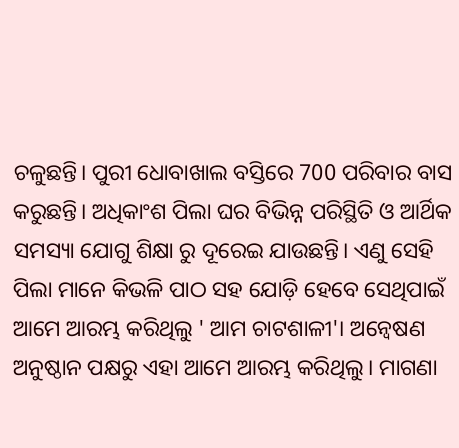ଚଳୁଛନ୍ତି। ପୁରୀ ଧୋବାଖାଲ ବସ୍ତିରେ 700 ପରିବାର ବାସ କରୁଛନ୍ତି। ଅଧିକାଂଶ ପିଲା ଘର ବିଭିନ୍ନ ପରିସ୍ଥିତି ଓ ଆର୍ଥିକ ସମସ୍ୟା ଯୋଗୁ ଶିକ୍ଷା ରୁ ଦୂରେଇ ଯାଉଛନ୍ତି। ଏଣୁ ସେହି ପିଲା ମାନେ କିଭଳି ପାଠ ସହ ଯୋଡ଼ି ହେବେ ସେଥିପାଇଁ ଆମେ ଆରମ୍ଭ କରିଥିଲୁ ' ଆମ ଚାଟଶାଳୀ'। ଅନ୍ୱେଷଣ ଅନୁଷ୍ଠାନ ପକ୍ଷରୁ ଏହା ଆମେ ଆରମ୍ଭ କରିଥିଲୁ। ମାଗଣା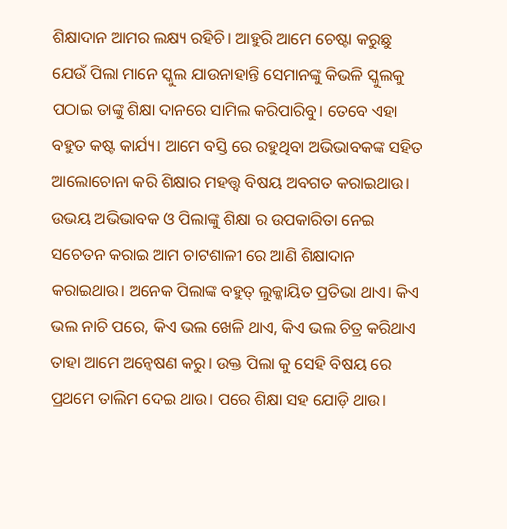ଶିକ୍ଷାଦାନ ଆମର ଲକ୍ଷ୍ୟ ରହିଚି। ଆହୁରି ଆମେ ଚେଷ୍ଟା କରୁଛୁ ଯେଉଁ ପିଲା ମାନେ ସ୍କୁଲ ଯାଉନାହାନ୍ତି ସେମାନଙ୍କୁ କିଭଳି ସ୍କୁଲକୁ ପଠାଇ ତାଙ୍କୁ ଶିକ୍ଷା ଦାନରେ ସାମିଲ କରିପାରିବୁ। ତେବେ ଏହା ବହୁତ କଷ୍ଟ କାର୍ଯ୍ୟ। ଆମେ ବସ୍ତି ରେ ରହୁଥିବା ଅଭିଭାବକଙ୍କ ସହିତ ଆଲୋଚୋନା କରି ଶିକ୍ଷାର ମହତ୍ତ୍ଵ ବିଷୟ ଅବଗତ କରାଇଥାଉ। ଉଭୟ ଅଭିଭାବକ ଓ ପିଲାଙ୍କୁ ଶିକ୍ଷା ର ଉପକାରିତା ନେଇ ସଚେତନ କରାଇ ଆମ ଚାଟଶାଳୀ ରେ ଆଣି ଶିକ୍ଷାଦାନ କରାଇଥାଉ। ଅନେକ ପିଲାଙ୍କ ବହୁତ୍ ଲୁକ୍କାୟିତ ପ୍ରତିଭା ଥାଏ। କିଏ ଭଲ ନାଚି ପରେ, କିଏ ଭଲ ଖେଳି ଥାଏ, କିଏ ଭଲ ଚିତ୍ର କରିଥାଏ ତାହା ଆମେ ଅନ୍ୱେଷଣ କରୁ। ଉକ୍ତ ପିଲା କୁ ସେହି ବିଷୟ ରେ ପ୍ରଥମେ ତାଲିମ ଦେଇ ଥାଉ। ପରେ ଶିକ୍ଷା ସହ ଯୋଡ଼ି ଥାଉ।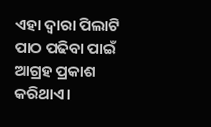ଏହା ଦ୍ଵାରା ପିଲାଟି ପାଠ ପଢିବା ପାଇଁ ଆଗ୍ରହ ପ୍ରକାଶ କରିଥାଏ।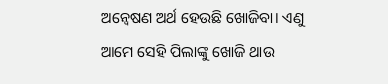ଅନ୍ୱେଷଣ ଅର୍ଥ ହେଉଛି ଖୋଜିବା। ଏଣୁ ଆମେ ସେହି ପିଲାଙ୍କୁ ଖୋଜି ଥାଉ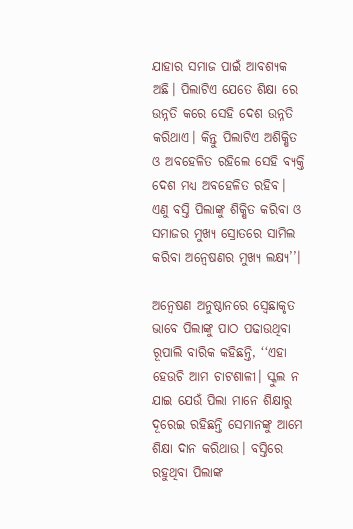ଯାହାର ସମାଜ ପାଇଁ ଆବଶ୍ୟକ ଅଛି। ପିଲାଟିଏ ଯେତେ ଶିକ୍ଷା ରେ ଉନ୍ନତି କରେ ସେହି ଦେଶ ଉନ୍ନତି କରିଥାଏ। କିନ୍ତୁ ପିଲାଟିଏ ଅଶିକ୍ଷିତ ଓ ଅବହେଳିତ ରହିଲେ ସେହି ବ୍ୟକ୍ତି ଦେଶ ମଧ୍ୟ ଅବହେଳିତ ରହିବ। ଏଣୁ ବସ୍ତି ପିଲାଙ୍କୁ ଶିକ୍ଷିତ କରିବା ଓ ସମାଜର ମୁଖ୍ୟ ସ୍ରୋତରେ ସାମିଲ କରିବା ଅନ୍ୱେଷଣର ମୁଖ୍ୟ ଲକ୍ଷ୍ୟ’’।

ଅନ୍ୱେଷଣ ଅନୁଷ୍ଠାନରେ ସ୍ବେଛାକୃତ ଭାବେ ପିଲାଙ୍କୁ ପାଠ ପଢାଉଥିବା ରୂପାଲି ବାରିକ କହିଛନ୍ତି, ‘‘ଏହା ହେଉଚି ଆମ ଚାଟଶାଳୀ। ସ୍କୁଲ ନ ଯାଇ ଯେଉଁ ପିଲା ମାନେ ଶିକ୍ଷାରୁ ଦୂରେଇ ରହିଛନ୍ତି ସେମାନଙ୍କୁ ଆମେ ଶିକ୍ଷା ଦାନ କରିଥାଉ। ବସ୍ତିରେ ରହୁଥିବା ପିଲାଙ୍କ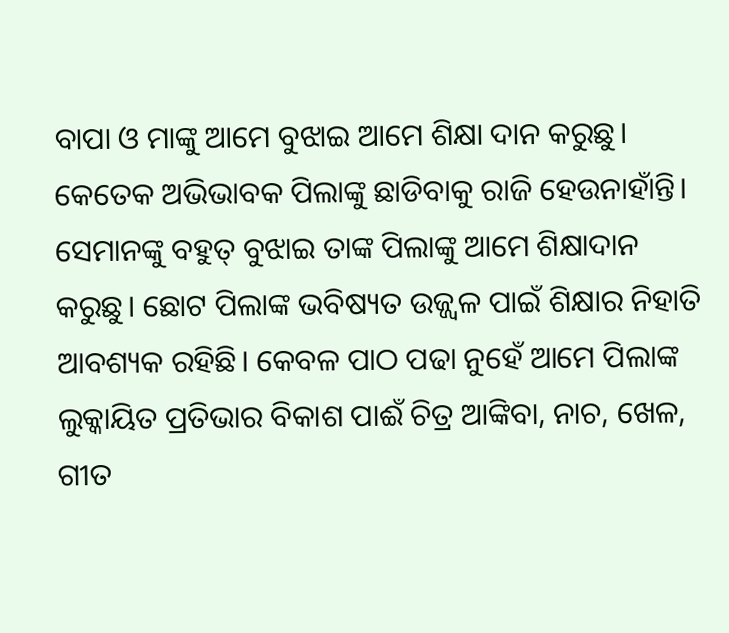ବାପା ଓ ମାଙ୍କୁ ଆମେ ବୁଝାଇ ଆମେ ଶିକ୍ଷା ଦାନ କରୁଛୁ। କେତେକ ଅଭିଭାବକ ପିଲାଙ୍କୁ ଛାଡିବାକୁ ରାଜି ହେଉନାହାଁନ୍ତି। ସେମାନଙ୍କୁ ବହୁତ୍ ବୁଝାଇ ତାଙ୍କ ପିଲାଙ୍କୁ ଆମେ ଶିକ୍ଷାଦାନ କରୁଛୁ। ଛୋଟ ପିଲାଙ୍କ ଭବିଷ୍ୟତ ଉଜ୍ଜ୍ବଳ ପାଇଁ ଶିକ୍ଷାର ନିହାତି ଆବଶ୍ୟକ ରହିଛି। କେବଳ ପାଠ ପଢା ନୁହେଁ ଆମେ ପିଲାଙ୍କ ଲୁକ୍କାୟିତ ପ୍ରତିଭାର ବିକାଶ ପାଈଁ ଚିତ୍ର ଆଙ୍କିବା, ନାଚ, ଖେଳ, ଗୀତ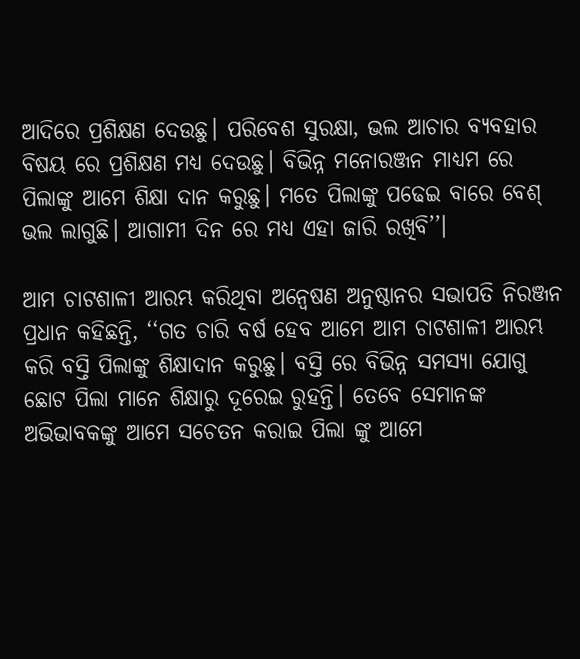ଆଦିରେ ପ୍ରଶିକ୍ଷଣ ଦେଉଛୁ। ପରିବେଶ ସୁରକ୍ଷା, ଭଲ ଆଚାର ବ୍ୟବହାର ବିଷୟ ରେ ପ୍ରଶିକ୍ଷଣ ମଧ୍ୟ ଦେଉଛୁ। ବିଭିନ୍ନ ମନୋରଞ୍ଜନ ମାଧ୍ୟମ ରେ ପିଲାଙ୍କୁ ଆମେ ଶିକ୍ଷା ଦାନ କରୁଛୁ। ମତେ ପିଲାଙ୍କୁ ପଢେଇ ବାରେ ବେଶ୍ ଭଲ ଲାଗୁଛି। ଆଗାମୀ ଦିନ ରେ ମଧ୍ୟ ଏହା ଜାରି ରଖିବି’’।

ଆମ ଚାଟଶାଳୀ ଆରମ୍ଭ କରିଥିବା ଅନ୍ୱେଷଣ ଅନୁଷ୍ଠାନର ସଭାପତି ନିରଞ୍ଜନ ପ୍ରଧାନ କହିଛନ୍ତି, ‘‘ଗତ ଚାରି ବର୍ଷ ହେବ ଆମେ ଆମ ଚାଟଶାଳୀ ଆରମ୍ଭ କରି ବସ୍ତି ପିଲାଙ୍କୁ ଶିକ୍ଷାଦାନ କରୁଛୁ। ବସ୍ତି ରେ ବିଭିନ୍ନ ସମସ୍ୟା ଯୋଗୁ ଛୋଟ ପିଲା ମାନେ ଶିକ୍ଷାରୁ ଦୂରେଇ ରୁହନ୍ତି। ତେବେ ସେମାନଙ୍କ ଅଭିଭାବକଙ୍କୁ ଆମେ ସଚେତନ କରାଇ ପିଲା ଙ୍କୁ ଆମେ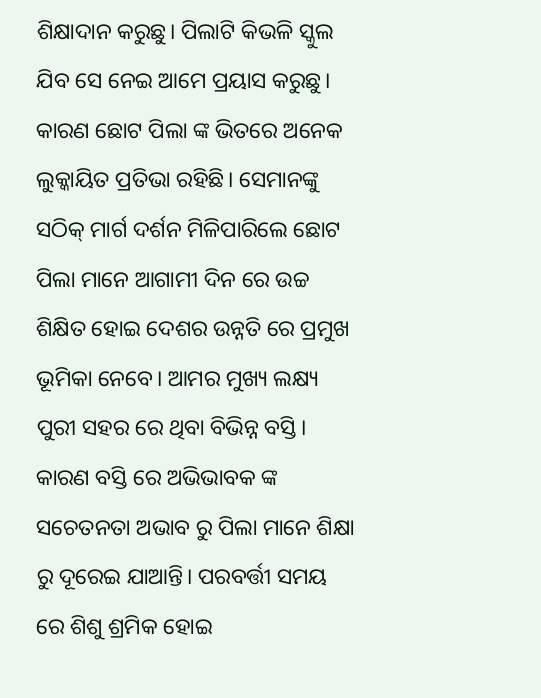ଶିକ୍ଷାଦାନ କରୁଛୁ। ପିଲାଟି କିଭଳି ସ୍କୁଲ ଯିବ ସେ ନେଇ ଆମେ ପ୍ରୟାସ କରୁଛୁ। କାରଣ ଛୋଟ ପିଲା ଙ୍କ ଭିତରେ ଅନେକ ଲୁକ୍କାୟିତ ପ୍ରତିଭା ରହିଛି। ସେମାନଙ୍କୁ ସଠିକ୍ ମାର୍ଗ ଦର୍ଶନ ମିଳିପାରିଲେ ଛୋଟ ପିଲା ମାନେ ଆଗାମୀ ଦିନ ରେ ଉଚ୍ଚ ଶିକ୍ଷିତ ହୋଇ ଦେଶର ଉନ୍ନତି ରେ ପ୍ରମୁଖ ଭୂମିକା ନେବେ। ଆମର ମୁଖ୍ୟ ଲକ୍ଷ୍ୟ ପୁରୀ ସହର ରେ ଥିବା ବିଭିନ୍ନ ବସ୍ତି। କାରଣ ବସ୍ତି ରେ ଅଭିଭାବକ ଙ୍କ ସଚେତନତା ଅଭାବ ରୁ ପିଲା ମାନେ ଶିକ୍ଷା ରୁ ଦୂରେଇ ଯାଆନ୍ତି। ପରବର୍ତ୍ତୀ ସମୟ ରେ ଶିଶୁ ଶ୍ରମିକ ହୋଇ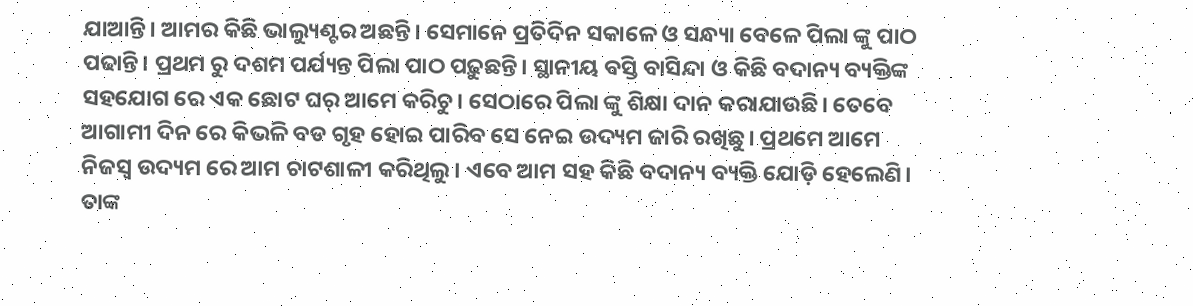ଯାଆନ୍ତି। ଆମର କିଛି ଭାଲ୍ୟୁଣ୍ଟର ଅଛନ୍ତି। ସେମାନେ ପ୍ରତିଦିନ ସକାଳେ ଓ ସନ୍ଧ୍ୟା ବେଳେ ପିଲା ଙ୍କୁ ପାଠ ପଢାନ୍ତି। ପ୍ରଥମ ରୁ ଦଶମ ପର୍ଯ୍ୟନ୍ତ ପିଲା ପାଠ ପଢ଼ୁଛନ୍ତି। ସ୍ଥାନୀୟ ବସ୍ତି ବାସିନ୍ଦା ଓ କିଛି ବଦାନ୍ୟ ବ୍ୟକ୍ତିଙ୍କ ସହଯୋଗ ରେ ଏକ ଛୋଟ ଘର୍ ଆମେ କରିଚୁ। ସେଠାରେ ପିଲା ଙ୍କୁ ଶିକ୍ଷା ଦାନ କରାଯାଉଛି। ତେବେ ଆଗାମୀ ଦିନ ରେ କିଭଳି ବଡ ଗୃହ ହୋଇ ପାରିବ ସେ ନେଇ ଉଦ୍ୟମ ଜାରି ରଖିଛୁ। ପ୍ରଥମେ ଆମେ ନିଜସ୍ଵ ଉଦ୍ୟମ ରେ ଆମ ଚାଟଶାଳୀ କରିଥିଲୁ। ଏବେ ଆମ ସହ କିଛି ବଦାନ୍ୟ ବ୍ୟକ୍ତି ଯୋଡ଼ି ହେଲେଣି। ତାଙ୍କ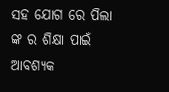ସହ ଯୋଗ ରେ ପିଲା ଙ୍କ ର ଶିକ୍ଷା ପାଇଁ ଆବଶ୍ୟକ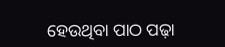ହେଉଥିବା ପାଠ ପଢ଼ା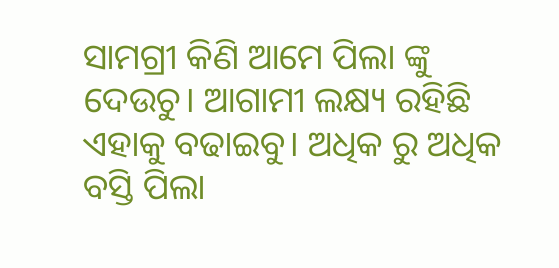ସାମଗ୍ରୀ କିଣି ଆମେ ପିଲା ଙ୍କୁ ଦେଉଚୁ। ଆଗାମୀ ଲକ୍ଷ୍ୟ ରହିଛି ଏହାକୁ ବଢାଇବୁ। ଅଧିକ ରୁ ଅଧିକ ବସ୍ତି ପିଲା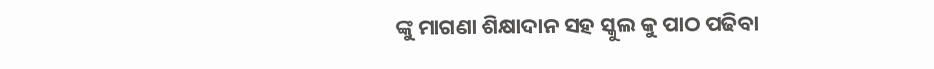ଙ୍କୁ ମାଗଣା ଶିକ୍ଷାଦାନ ସହ ସ୍କୁଲ କୁ ପାଠ ପଢିବା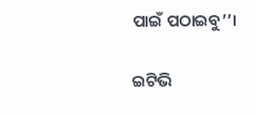ପାଇଁ ପଠାଇବୁ’’।

ଇଟିଭି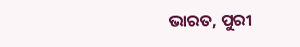ଭାରତ, ପୁରୀ